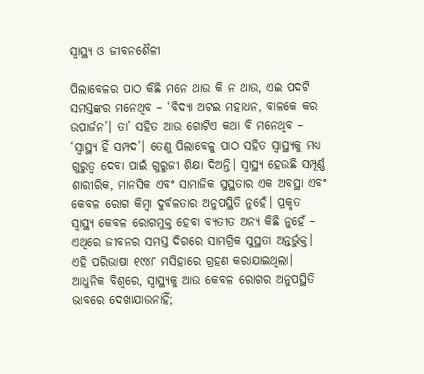ସ୍ବାସ୍ଥ୍ୟ ଓ ଜୀବନଶୈଳୀ

ପିଲାବେଳର ପାଠ କିଛି ମନେ ଥାଉ କି ନ ଥାଉ, ଏଇ ପଦଟି ସମସ୍ତଙ୍କର ମନେଥିବ – ‘ବିଦ୍ୟା ଅଟଇ ମହାଧନ, ବାଳକେ କର ଉପାର୍ଜନ’। ତା’ ସହିତ ଆଉ ଗୋଟିଏ କଥା ବି ମନେଥିବ – ‘ସ୍ବାସ୍ଥ୍ୟ ହିଁ ସମ୍ପଦ’। ତେଣୁ ପିଲାବେଳୁ ପାଠ ସହିତ ସ୍ବାସ୍ଥ୍ୟକୁ ମଧ୍ୟ ଗୁରୁତ୍ୱ ଦେବା ପାଇଁ ଗୁରୁଜୀ ଶିକ୍ଷା ଦିଅନ୍ତି। ସ୍ବାସ୍ଥ୍ୟ ହେଉଛି ସମ୍ପୂର୍ଣ୍ଣ ଶାରୀରିକ, ମାନସିକ ଏବଂ ସାମାଜିକ ସୁସ୍ଥତାର ଏକ ଅବସ୍ଥା ଏବଂ କେବଳ ରୋଗ କିମ୍ବା ଦୁର୍ବଳତାର ଅନୁପସ୍ଥିତି ନୁହେଁ। ପ୍ରକୃତ ସ୍ବାସ୍ଥ୍ୟ କେବଳ ରୋଗମୁକ୍ତ ହେବା ବ୍ୟତୀତ ଅନ୍ୟ କିଛି ନୁହେଁ – ଏଥିରେ ଜୀବନର ସମସ୍ତ ଦିଗରେ ସାମଗ୍ରିକ ସୁସ୍ଥତା ଅନ୍ତର୍ଭୁକ୍ତ। ଏହି ପରିଭାଷା ୧୯୪୮ ମସିହାରେ ଗ୍ରହଣ କରାଯାଇଥିଲା। ଆଧୁନିକ ବିଶ୍ୱରେ, ସ୍ବାସ୍ଥ୍ୟକୁ ଆଉ କେବଳ ରୋଗର ଅନୁପସ୍ଥିତି ଭାବରେ ଦେଖାଯାଉନାହିଁ;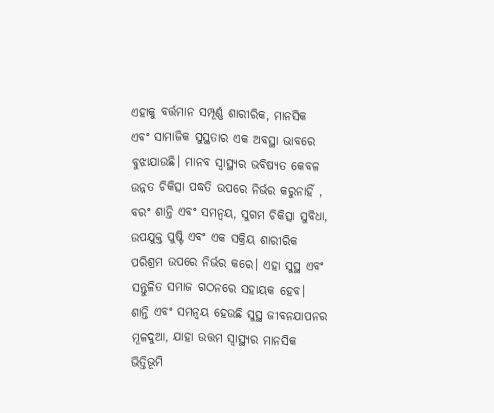ଏହାକୁ ବର୍ତ୍ତମାନ ସମ୍ପୂର୍ଣ୍ଣ ଶାରୀରିକ, ମାନସିକ ଏବଂ ସାମାଜିକ ସୁସ୍ଥତାର ଏକ ଅବସ୍ଥା ଭାବରେ ବୁଝାଯାଉଛି। ମାନବ ସ୍ବାସ୍ଥ୍ୟର ଭବିଷ୍ୟତ କେବଳ ଉନ୍ନତ ଚିକିତ୍ସା ପଦ୍ଧତି ଉପରେ ନିର୍ଭର କରୁନାହିଁ , ବରଂ ଶାନ୍ତି ଏବଂ ସମନ୍ବୟ, ସୁଗମ ଚିକିତ୍ସା ସୁବିଧା, ଉପଯୁକ୍ତ ପୁଷ୍ଟି ଏବଂ ଏକ ସକ୍ରିୟ ଶାରୀରିକ ପରିଶ୍ରମ ଉପରେ ନିର୍ଭର କରେ। ଏହା ସୁସ୍ଥ ଏବଂ ସନ୍ତୁଳିତ ସମାଜ ଗଠନରେ ସହାୟକ ହେବ।
ଶାନ୍ତି ଏବଂ ସମନ୍ବୟ ହେଉଛି ସୁସ୍ଥ ଜୀବନଯାପନର ମୂଳଦୁଆ, ଯାହା ଉତ୍ତମ ସ୍ବାସ୍ଥ୍ୟର ମାନସିକ ଭିତ୍ତିଭୂମି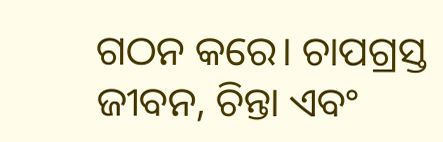ଗଠନ କରେ। ଚାପଗ୍ରସ୍ତ ଜୀବନ, ଚିନ୍ତା ଏବଂ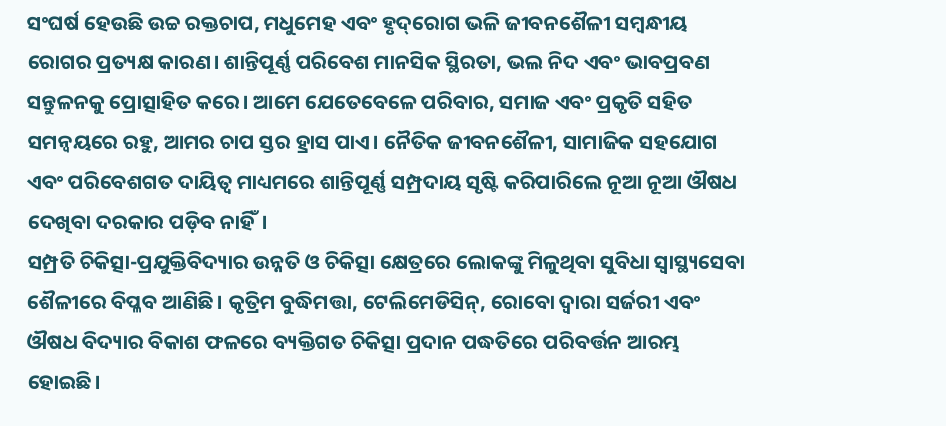ସଂଘର୍ଷ ହେଉଛି ଉଚ୍ଚ ରକ୍ତଚାପ, ମଧୁମେହ ଏବଂ ହୃଦ୍‌ରୋଗ ଭଳି ଜୀବନଶୈଳୀ ସମ୍ବନ୍ଧୀୟ ରୋଗର ପ୍ରତ୍ୟକ୍ଷ କାରଣ। ଶାନ୍ତିପୂର୍ଣ୍ଣ ପରିବେଶ ମାନସିକ ସ୍ଥିରତା, ଭଲ ନିଦ ଏବଂ ଭାବପ୍ରବଣ ସନ୍ତୁଳନକୁ ପ୍ରୋତ୍ସାହିତ କରେ। ଆମେ ଯେତେବେଳେ ପରିବାର, ସମାଜ ଏବଂ ପ୍ରକୃତି ସହିତ ସମନ୍ବୟରେ ରହୁ, ଆମର ଚାପ ସ୍ତର ହ୍ରାସ ପାଏ। ନୈତିକ ଜୀବନଶୈଳୀ, ସାମାଜିକ ସହଯୋଗ ଏବଂ ପରିବେଶଗତ ଦାୟିତ୍ୱ ମାଧ୍ୟମରେ ଶାନ୍ତିପୂର୍ଣ୍ଣ ସମ୍ପ୍ରଦାୟ ସୃଷ୍ଟି କରିପାରିଲେ ନୂଆ ନୂଆ ଔଷଧ ଦେଖିବା ଦରକାର ପଡ଼ିବ ନାହିଁ।
ସମ୍ପ୍ରତି ଚିକିତ୍ସା-ପ୍ରଯୁକ୍ତିବିଦ୍ୟାର ଉନ୍ନତି ଓ ଚିକିତ୍ସା କ୍ଷେତ୍ରରେ ଲୋକଙ୍କୁ ମିଳୁଥିବା ସୁବିଧା ସ୍ବାସ୍ଥ୍ୟସେବା ଶୈଳୀରେ ବିପ୍ଳବ ଆଣିଛି। କୃତ୍ରିମ ବୁଦ୍ଧିମତ୍ତା, ଟେଲିମେଡିସିନ୍‌, ରୋବୋ ଦ୍ୱାରା ସର୍ଜରୀ ଏବଂ ଔଷଧ ବିଦ୍ୟାର ବିକାଶ ଫଳରେ ବ୍ୟକ୍ତିଗତ ଚିକିତ୍ସା ପ୍ରଦାନ ପଦ୍ଧତିରେ ପରିବର୍ତ୍ତନ ଆରମ୍ଭ ହୋଇଛି।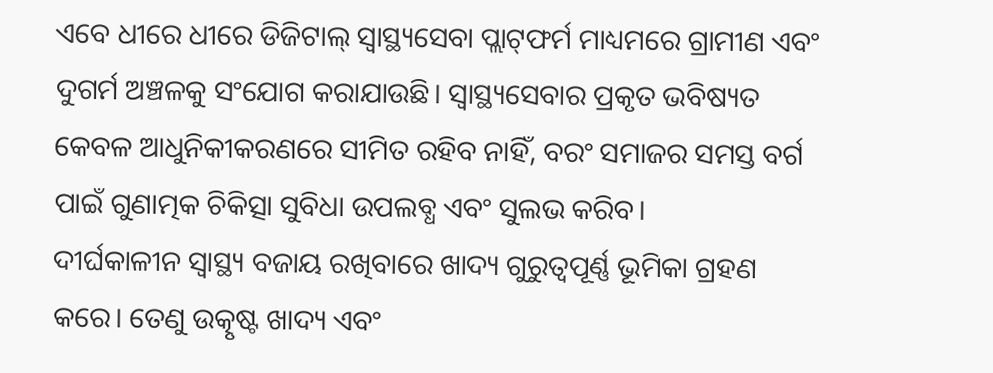ଏବେ ଧୀରେ ଧୀରେ ଡିଜିଟାଲ୍‌ ସ୍ବାସ୍ଥ୍ୟସେବା ପ୍ଲାଟ୍‌ଫର୍ମ ମାଧ୍ୟମରେ ଗ୍ରାମୀଣ ଏବଂ ଦୁଗର୍ମ ଅଞ୍ଚଳକୁ ସଂଯୋଗ କରାଯାଉଛି। ସ୍ବାସ୍ଥ୍ୟସେବାର ପ୍ରକୃତ ଭବିଷ୍ୟତ କେବଳ ଆଧୁନିକୀକରଣରେ ସୀମିତ ରହିବ ନାହିଁ, ବରଂ ସମାଜର ସମସ୍ତ ବର୍ଗ ପାଇଁ ଗୁଣାତ୍ମକ ଚିକିତ୍ସା ସୁବିଧା ଉପଲବ୍ଧ ଏବଂ ସୁଲଭ କରିବ।
ଦୀର୍ଘକାଳୀନ ସ୍ବାସ୍ଥ୍ୟ ବଜାୟ ରଖିବାରେ ଖାଦ୍ୟ ଗୁରୁତ୍ୱପୂର୍ଣ୍ଣ ଭୂମିକା ଗ୍ରହଣ କରେ। ତେଣୁ ଉତ୍କୃଷ୍ଟ ଖାଦ୍ୟ ଏବଂ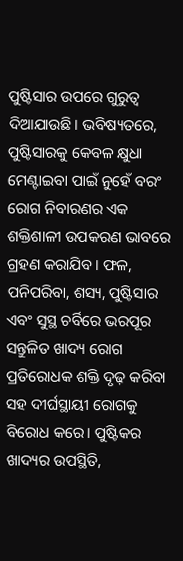ପୁଷ୍ଟିସାର ଉପରେ ଗୁରୁତ୍ୱ ଦିଆଯାଉଛି। ଭବିଷ୍ୟତରେ, ପୁଷ୍ଟିସାରକୁ କେବଳ କ୍ଷୁଧା ମେଣ୍ଟାଇବା ପାଇଁ ନୁହେଁ ବରଂ ରୋଗ ନିବାରଣର ଏକ ଶକ୍ତିଶାଳୀ ଉପକରଣ ଭାବରେ ଗ୍ରହଣ କରାଯିବ। ଫଳ, ପନିପରିବା, ଶସ୍ୟ, ପୁଷ୍ଟିସାର ଏବଂ ସୁସ୍ଥ ଚର୍ବିରେ ଭରପୂର ସନ୍ତୁଳିତ ଖାଦ୍ୟ ରୋଗ ପ୍ରତିରୋଧକ ଶକ୍ତି ଦୃଢ଼ କରିବା ସହ ଦୀର୍ଘସ୍ଥାୟୀ ରୋଗକୁ ବିରୋଧ କରେ। ପୁଷ୍ଟିକର ଖାଦ୍ୟର ଉପସ୍ଥିତି,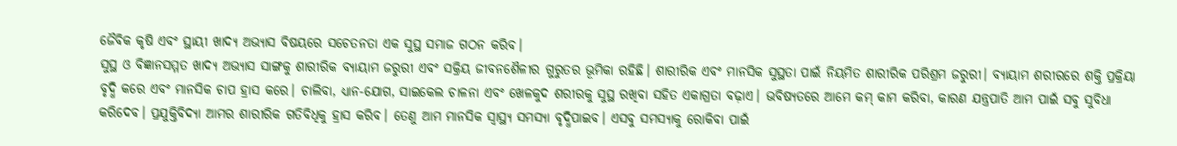ଜୈବିକ କୃଷି ଏବଂ ସ୍ଥାୟୀ ଖାଦ୍ୟ ଅଭ୍ୟାସ ବିଷୟରେ ସଚେତନତା ଏକ ସୁସ୍ଥ ସମାଜ ଗଠନ କରିବ।
ସୁସ୍ଥ ଓ ବିଜ୍ଞାନସମ୍ମତ ଖାଦ୍ୟ ଅଭ୍ୟାସ ସାଙ୍ଗକୁ ଶାରୀରିକ ବ୍ୟାୟାମ ଜରୁରୀ ଏବଂ ସକ୍ରିୟ ଜୀବନଶୈଳୀର ଗୁରୁତର ଭୂମିକା ରହିଛି। ଶାରୀରିକ ଏବଂ ମାନସିକ ସୁସ୍ଥତା ପାଇଁ ନିୟମିତ ଶାରୀରିକ ପରିଶ୍ରମ ଜରୁରୀ। ବ୍ୟାୟାମ ଶରୀରରେ ଶକ୍ତି ପ୍ରକ୍ରିୟା ବୃଦ୍ଧି କରେ ଏବଂ ମାନସିକ ଚାପ ହ୍ରାସ କରେ। ଚାଲିବା, ଧ୍ୟାନ-ଯୋଗ, ସାଇକେଲ ଚାଳନା ଏବଂ ଖେଳକୁଦ ଶରୀରକୁ ସୁସ୍ଥ ରଖିବା ସହିତ ଏକାଗ୍ରତା ବଢ଼ାଏ। ଭବିଷ୍ୟତରେ ଆମେ କମ୍‌ କାମ କରିବା, କାରଣ ଯନ୍ତ୍ରପାତି ଆମ ପାଇଁ ସବୁ ସୁବିଧା କରିଦେବ। ପ୍ରଯୁକ୍ତିବିଦ୍ୟା ଆମର ଶାରୀରିକ ଗତିବିଧିକୁ ହ୍ରାସ କରିବ। ତେଣୁ ଆମ ମାନସିକ ସ୍ବାସ୍ଥ୍ୟ ସମସ୍ୟା ବୃଦ୍ଧିପାଇବ। ଏସବୁ ସମସ୍ୟାକୁ ରୋକିବା ପାଇଁ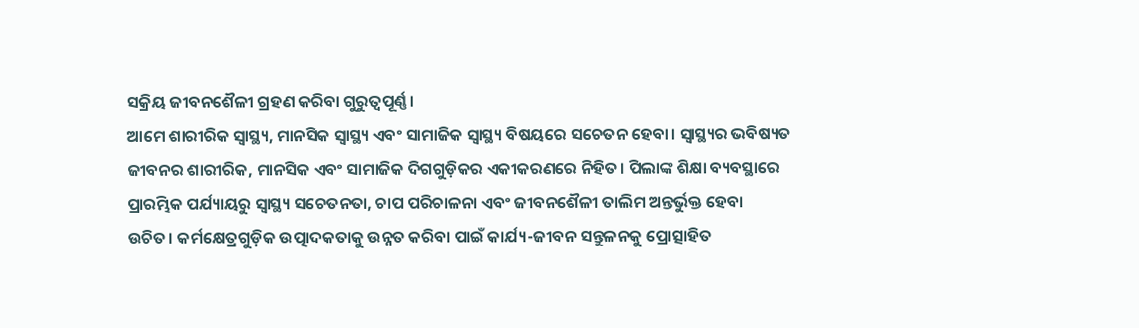ସକ୍ରିୟ ଜୀବନଶୈଳୀ ଗ୍ରହଣ କରିବା ଗୁରୁତ୍ୱପୂର୍ଣ୍ଣ।
ଆମେ ଶାରୀରିକ ସ୍ବାସ୍ଥ୍ୟ, ମାନସିକ ସ୍ବାସ୍ଥ୍ୟ ଏବଂ ସାମାଜିକ ସ୍ବାସ୍ଥ୍ୟ ବିଷୟରେ ସଚେତନ ହେବା। ସ୍ବାସ୍ଥ୍ୟର ଭବିଷ୍ୟତ ଜୀବନର ଶାରୀରିକ, ମାନସିକ ଏବଂ ସାମାଜିକ ଦିଗଗୁଡ଼ିକର ଏକୀକରଣରେ ନିହିତ। ପିଲାଙ୍କ ଶିକ୍ଷା ବ୍ୟବସ୍ଥାରେ ପ୍ରାରମ୍ଭିକ ପର୍ଯ୍ୟାୟରୁ ସ୍ବାସ୍ଥ୍ୟ ସଚେତନତା, ଚାପ ପରିଚାଳନା ଏବଂ ଜୀବନଶୈଳୀ ତାଲିମ ଅନ୍ତର୍ଭୁକ୍ତ ହେବା ଉଚିତ। କର୍ମକ୍ଷେତ୍ରଗୁଡ଼ିକ ଉତ୍ପାଦକତାକୁ ଉନ୍ନତ କରିବା ପାଇଁ କାର୍ଯ୍ୟ-ଜୀବନ ସନ୍ତୁଳନକୁ ପ୍ରୋତ୍ସାହିତ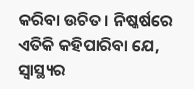କରିବା ଉଚିତ। ନିଷ୍କର୍ଷରେ ଏତିକି କହିପାରିବା ଯେ, ସ୍ବାସ୍ଥ୍ୟର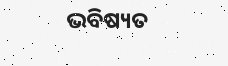ଭବିଷ୍ୟତ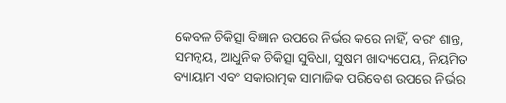କେବଳ ଚିକିତ୍ସା ବିଜ୍ଞାନ ଉପରେ ନିର୍ଭର କରେ ନାହିଁ, ବରଂ ଶାନ୍ତ, ସମନ୍ବୟ, ଆଧୁନିକ ଚିକିତ୍ସା ସୁବିଧା, ସୁଷମ ଖାଦ୍ୟପେୟ, ନିୟମିତ ବ୍ୟାୟାମ ଏବଂ ସକାରାତ୍ମକ ସାମାଜିକ ପରିବେଶ ଉପରେ ନିର୍ଭର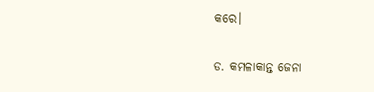କରେ।

ଡ. କମଳାକାନ୍ତ ଜେନା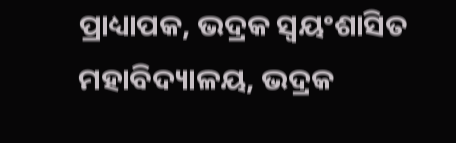ପ୍ରାଧ୍ୟାପକ, ଭଦ୍ରକ ସ୍ବୟଂଶାସିତ ମହାବିଦ୍ୟାଳୟ, ଭଦ୍ରକ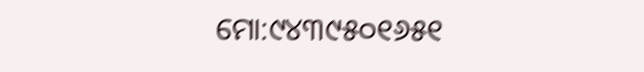ମୋ:୯୪୩୯୫୦୧୬୫୧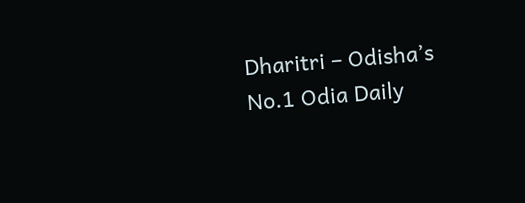Dharitri – Odisha’s No.1 Odia Daily